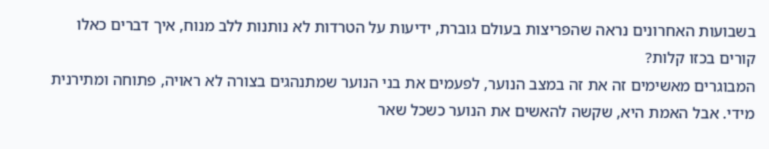בשבועות האחרונים נראה שהפריצות בעולם גוברת, ידיעות על הטרדות לא נותנות ללב מנוח, איך דברים כאלו קורים בכזו קלות?
המבוגרים מאשימים זה את זה במצב הנוער, לפעמים את בני הנוער שמתנהגים בצורה לא ראויה, פתוחה ומתירנית מידי. אבל האמת היא, שקשה להאשים את הנוער כשכל שאר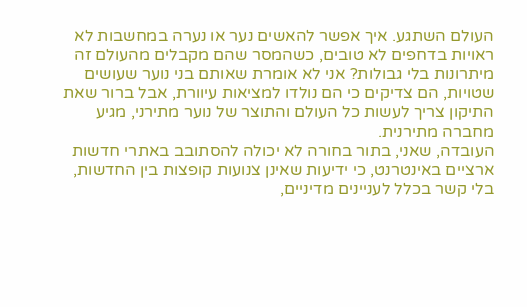העולם השתגע. איך אפשר להאשים נער או נערה במחשבות לא ראויות בדחפים לא טובים, כשהמסר שהם מקבלים מהעולם זה מיתרונות בלי גבולות? אני לא אומרת שאותם בני נוער שעושים שטויות, הם צדיקים כי הם נולדו למציאות עיוורת, אבל ברור שאת התיקון צריך לעשות כל העולם והתוצר של נוער מתירני, מגיע מחברה מתירנית.
העובדה, שאני, בתור בחורה לא יכולה להסתובב באתרי חדשות ארציים באינטרנט, כי ידיעות שאינן צנועות קופצות בין החדשות, בלי קשר בכלל לעניינים מדיניים,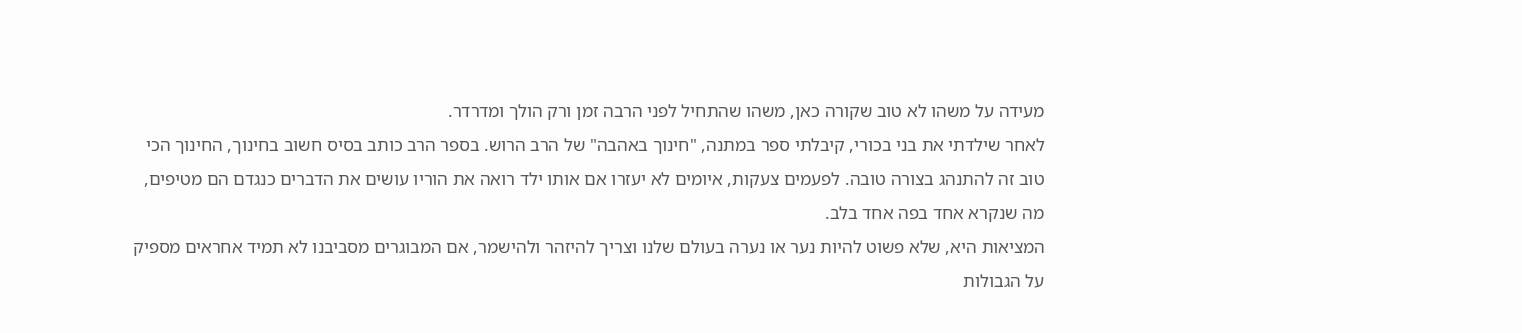מעידה על משהו לא טוב שקורה כאן, משהו שהתחיל לפני הרבה זמן ורק הולך ומדרדר.
לאחר שילדתי את בני בכורי, קיבלתי ספר במתנה, "חינוך באהבה" של הרב הרוש. בספר הרב כותב בסיס חשוב בחינוך, החינוך הכי טוב זה להתנהג בצורה טובה. לפעמים צעקות, איומים לא יעזרו אם אותו ילד רואה את הוריו עושים את הדברים כנגדם הם מטיפים, מה שנקרא אחד בפה אחד בלב.
המציאות היא, שלא פשוט להיות נער או נערה בעולם שלנו וצריך להיזהר ולהישמר, אם המבוגרים מסביבנו לא תמיד אחראים מספיק על הגבולות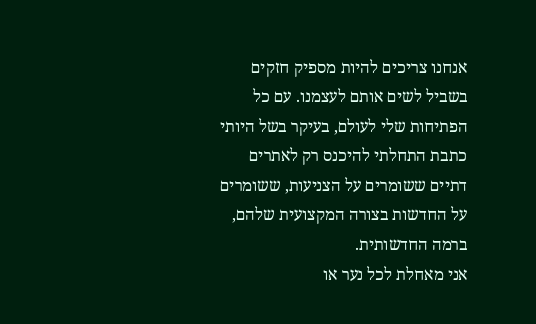אנחנו צריכים להיות מספיק חזקים בשביל לשים אותם לעצמנו. עם כל הפתיחות שלי לעולם, בעיקר בשל היותי כתבת התחלתי להיכנס רק לאתרים דתיים ששומרים על הצניעות, ששומרים על החדשות בצורה המקצועית שלהם, ברמה החדשותית.
אני מאחלת לכל נער או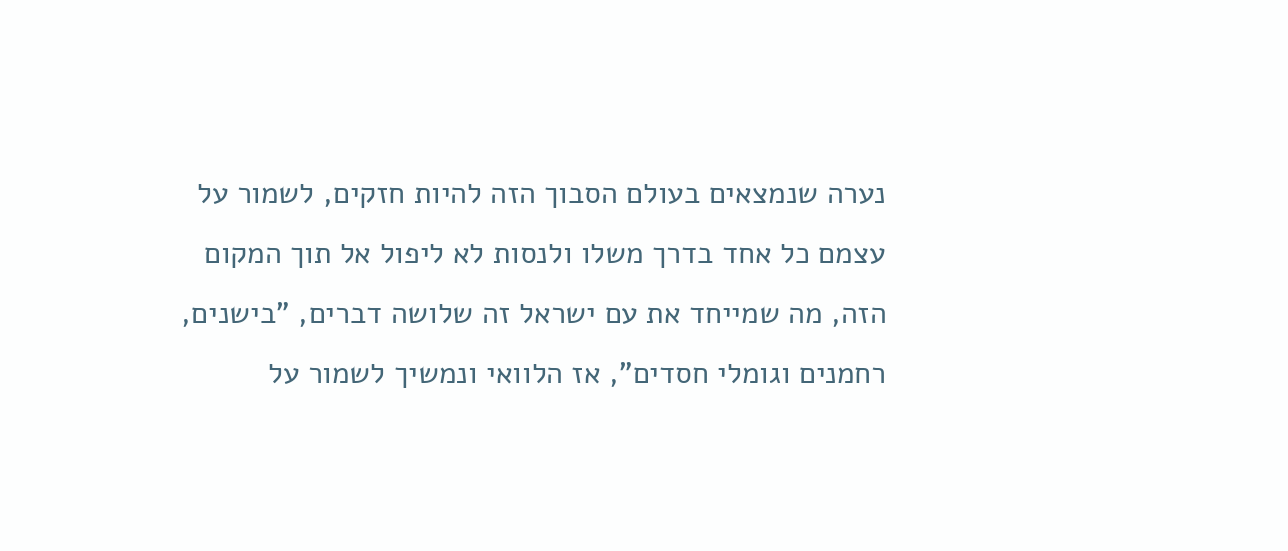נערה שנמצאים בעולם הסבוך הזה להיות חזקים, לשמור על עצמם כל אחד בדרך משלו ולנסות לא ליפול אל תוך המקום הזה, מה שמייחד את עם ישראל זה שלושה דברים, "בישנים, רחמנים וגומלי חסדים", אז הלוואי ונמשיך לשמור על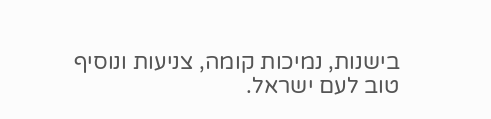בישנות, נמיכות קומה, צניעות ונוסיף טוב לעם ישראל.